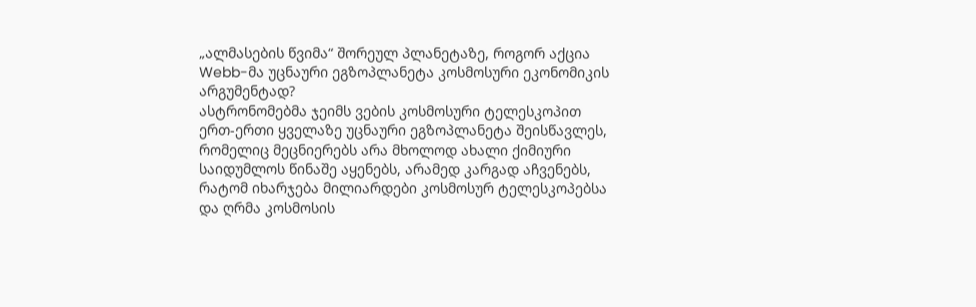„ალმასების წვიმა“ შორეულ პლანეტაზე, როგორ აქცია Webb-მა უცნაური ეგზოპლანეტა კოსმოსური ეკონომიკის არგუმენტად?
ასტრონომებმა ჯეიმს ვების კოსმოსური ტელესკოპით ერთ-ერთი ყველაზე უცნაური ეგზოპლანეტა შეისწავლეს, რომელიც მეცნიერებს არა მხოლოდ ახალი ქიმიური საიდუმლოს წინაშე აყენებს, არამედ კარგად აჩვენებს, რატომ იხარჯება მილიარდები კოსმოსურ ტელესკოპებსა და ღრმა კოსმოსის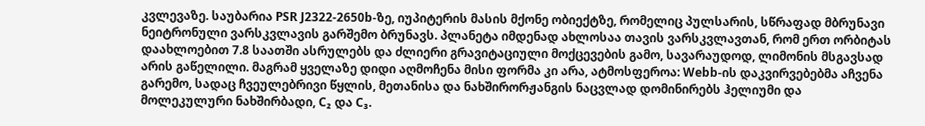კვლევაზე. საუბარია PSR J2322-2650b-ზე, იუპიტერის მასის მქონე ობიექტზე, რომელიც პულსარის, სწრაფად მბრუნავი ნეიტრონული ვარსკვლავის გარშემო ბრუნავს. პლანეტა იმდენად ახლოსაა თავის ვარსკვლავთან, რომ ერთ ორბიტას დაახლოებით 7.8 საათში ასრულებს და ძლიერი გრავიტაციული მოქცევების გამო, სავარაუდოდ, ლიმონის მსგავსად არის გაწელილი. მაგრამ ყველაზე დიდი აღმოჩენა მისი ფორმა კი არა, ატმოსფეროა: Webb-ის დაკვირვებებმა აჩვენა გარემო, სადაც ჩვეულებრივი წყლის, მეთანისა და ნახშირორჟანგის ნაცვლად დომინირებს ჰელიუმი და მოლეკულური ნახშირბადი, C₂ და C₃.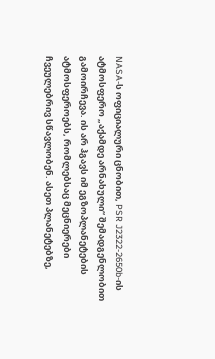NASA-ს ოფიციალური ცნობით, PSR J2322-2650b-ის ატმოსფერო „აქამდე არნახული“ შემადგენლობით გამოირჩევა. ის არ ჰგავს იმ ეგზოპლანეტების ატმოსფეროებს, რომლებსაც მეცნიერები ჩვეულებრივ სწავლობენ. ასეთ პლანეტებზე,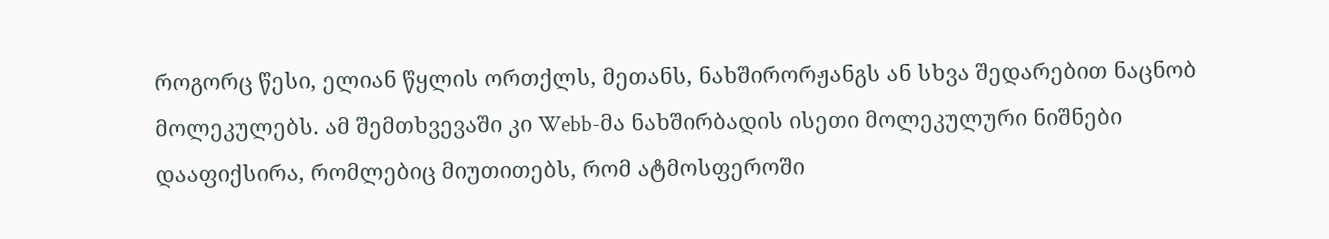როგორც წესი, ელიან წყლის ორთქლს, მეთანს, ნახშირორჟანგს ან სხვა შედარებით ნაცნობ მოლეკულებს. ამ შემთხვევაში კი Webb-მა ნახშირბადის ისეთი მოლეკულური ნიშნები დააფიქსირა, რომლებიც მიუთითებს, რომ ატმოსფეროში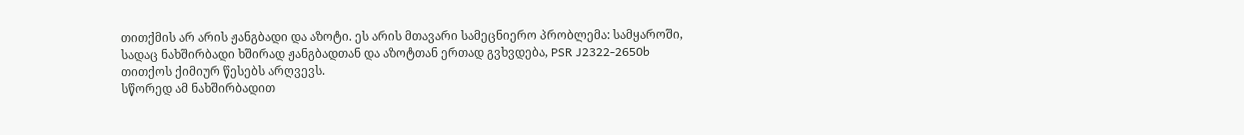თითქმის არ არის ჟანგბადი და აზოტი. ეს არის მთავარი სამეცნიერო პრობლემა: სამყაროში, სადაც ნახშირბადი ხშირად ჟანგბადთან და აზოტთან ერთად გვხვდება, PSR J2322-2650b თითქოს ქიმიურ წესებს არღვევს.
სწორედ ამ ნახშირბადით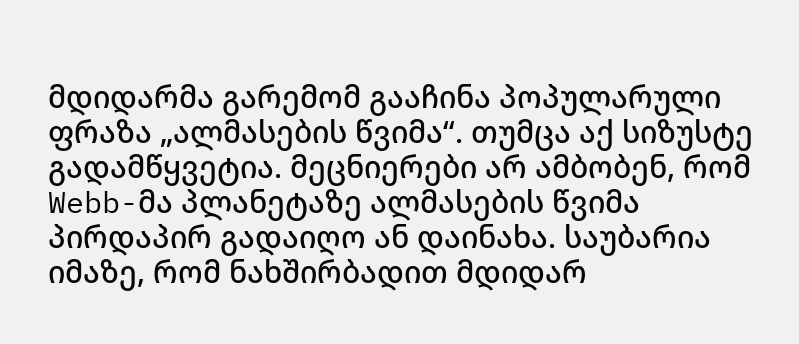მდიდარმა გარემომ გააჩინა პოპულარული ფრაზა „ალმასების წვიმა“. თუმცა აქ სიზუსტე გადამწყვეტია. მეცნიერები არ ამბობენ, რომ Webb-მა პლანეტაზე ალმასების წვიმა პირდაპირ გადაიღო ან დაინახა. საუბარია იმაზე, რომ ნახშირბადით მდიდარ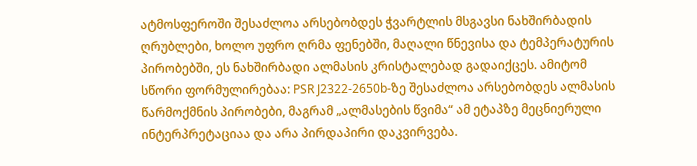ატმოსფეროში შესაძლოა არსებობდეს ჭვარტლის მსგავსი ნახშირბადის ღრუბლები, ხოლო უფრო ღრმა ფენებში, მაღალი წნევისა და ტემპერატურის პირობებში, ეს ნახშირბადი ალმასის კრისტალებად გადაიქცეს. ამიტომ სწორი ფორმულირებაა: PSR J2322-2650b-ზე შესაძლოა არსებობდეს ალმასის წარმოქმნის პირობები, მაგრამ „ალმასების წვიმა“ ამ ეტაპზე მეცნიერული ინტერპრეტაციაა და არა პირდაპირი დაკვირვება.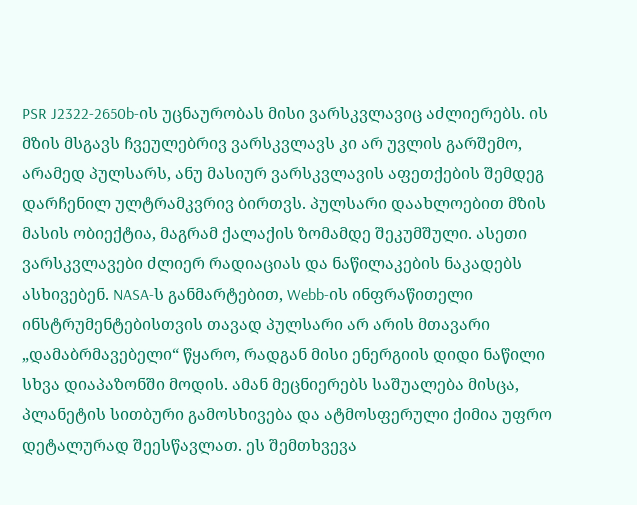PSR J2322-2650b-ის უცნაურობას მისი ვარსკვლავიც აძლიერებს. ის მზის მსგავს ჩვეულებრივ ვარსკვლავს კი არ უვლის გარშემო, არამედ პულსარს, ანუ მასიურ ვარსკვლავის აფეთქების შემდეგ დარჩენილ ულტრამკვრივ ბირთვს. პულსარი დაახლოებით მზის მასის ობიექტია, მაგრამ ქალაქის ზომამდე შეკუმშული. ასეთი ვარსკვლავები ძლიერ რადიაციას და ნაწილაკების ნაკადებს ასხივებენ. NASA-ს განმარტებით, Webb-ის ინფრაწითელი ინსტრუმენტებისთვის თავად პულსარი არ არის მთავარი „დამაბრმავებელი“ წყარო, რადგან მისი ენერგიის დიდი ნაწილი სხვა დიაპაზონში მოდის. ამან მეცნიერებს საშუალება მისცა, პლანეტის სითბური გამოსხივება და ატმოსფერული ქიმია უფრო დეტალურად შეესწავლათ. ეს შემთხვევა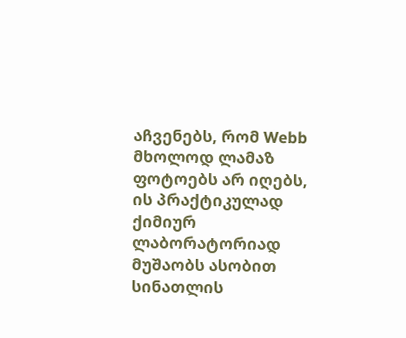აჩვენებს, რომ Webb მხოლოდ ლამაზ ფოტოებს არ იღებს, ის პრაქტიკულად ქიმიურ ლაბორატორიად მუშაობს ასობით სინათლის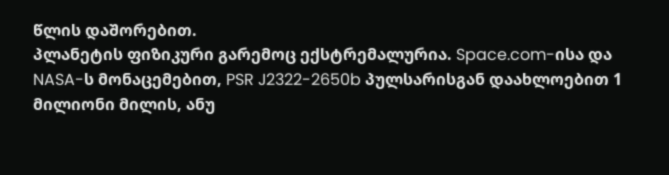წლის დაშორებით.
პლანეტის ფიზიკური გარემოც ექსტრემალურია. Space.com-ისა და NASA-ს მონაცემებით, PSR J2322-2650b პულსარისგან დაახლოებით 1 მილიონი მილის, ანუ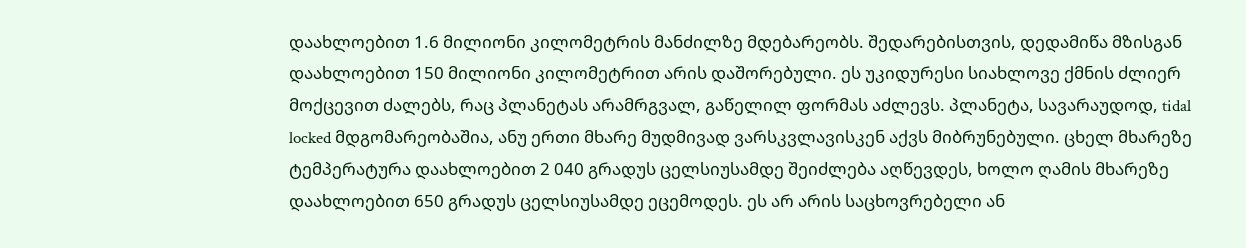დაახლოებით 1.6 მილიონი კილომეტრის მანძილზე მდებარეობს. შედარებისთვის, დედამიწა მზისგან დაახლოებით 150 მილიონი კილომეტრით არის დაშორებული. ეს უკიდურესი სიახლოვე ქმნის ძლიერ მოქცევით ძალებს, რაც პლანეტას არამრგვალ, გაწელილ ფორმას აძლევს. პლანეტა, სავარაუდოდ, tidal locked მდგომარეობაშია, ანუ ერთი მხარე მუდმივად ვარსკვლავისკენ აქვს მიბრუნებული. ცხელ მხარეზე ტემპერატურა დაახლოებით 2 040 გრადუს ცელსიუსამდე შეიძლება აღწევდეს, ხოლო ღამის მხარეზე დაახლოებით 650 გრადუს ცელსიუსამდე ეცემოდეს. ეს არ არის საცხოვრებელი ან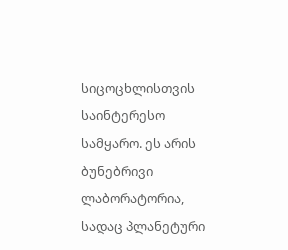სიცოცხლისთვის საინტერესო სამყარო. ეს არის ბუნებრივი ლაბორატორია, სადაც პლანეტური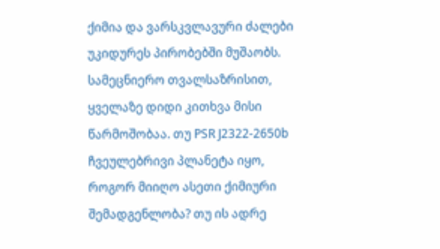ქიმია და ვარსკვლავური ძალები უკიდურეს პირობებში მუშაობს.
სამეცნიერო თვალსაზრისით, ყველაზე დიდი კითხვა მისი წარმოშობაა. თუ PSR J2322-2650b ჩვეულებრივი პლანეტა იყო, როგორ მიიღო ასეთი ქიმიური შემადგენლობა? თუ ის ადრე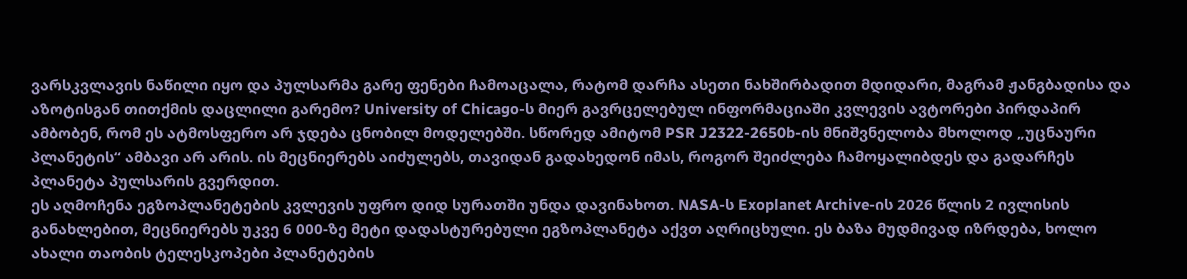ვარსკვლავის ნაწილი იყო და პულსარმა გარე ფენები ჩამოაცალა, რატომ დარჩა ასეთი ნახშირბადით მდიდარი, მაგრამ ჟანგბადისა და აზოტისგან თითქმის დაცლილი გარემო? University of Chicago-ს მიერ გავრცელებულ ინფორმაციაში კვლევის ავტორები პირდაპირ ამბობენ, რომ ეს ატმოსფერო არ ჯდება ცნობილ მოდელებში. სწორედ ამიტომ PSR J2322-2650b-ის მნიშვნელობა მხოლოდ „უცნაური პლანეტის“ ამბავი არ არის. ის მეცნიერებს აიძულებს, თავიდან გადახედონ იმას, როგორ შეიძლება ჩამოყალიბდეს და გადარჩეს პლანეტა პულსარის გვერდით.
ეს აღმოჩენა ეგზოპლანეტების კვლევის უფრო დიდ სურათში უნდა დავინახოთ. NASA-ს Exoplanet Archive-ის 2026 წლის 2 ივლისის განახლებით, მეცნიერებს უკვე 6 000-ზე მეტი დადასტურებული ეგზოპლანეტა აქვთ აღრიცხული. ეს ბაზა მუდმივად იზრდება, ხოლო ახალი თაობის ტელესკოპები პლანეტების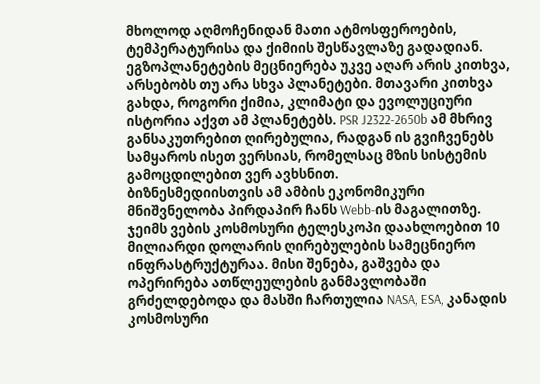მხოლოდ აღმოჩენიდან მათი ატმოსფეროების, ტემპერატურისა და ქიმიის შესწავლაზე გადადიან. ეგზოპლანეტების მეცნიერება უკვე აღარ არის კითხვა, არსებობს თუ არა სხვა პლანეტები. მთავარი კითხვა გახდა, როგორი ქიმია, კლიმატი და ევოლუციური ისტორია აქვთ ამ პლანეტებს. PSR J2322-2650b ამ მხრივ განსაკუთრებით ღირებულია, რადგან ის გვიჩვენებს სამყაროს ისეთ ვერსიას, რომელსაც მზის სისტემის გამოცდილებით ვერ ავხსნით.
ბიზნესმედიისთვის ამ ამბის ეკონომიკური მნიშვნელობა პირდაპირ ჩანს Webb-ის მაგალითზე. ჯეიმს ვების კოსმოსური ტელესკოპი დაახლოებით 10 მილიარდი დოლარის ღირებულების სამეცნიერო ინფრასტრუქტურაა. მისი შენება, გაშვება და ოპერირება ათწლეულების განმავლობაში გრძელდებოდა და მასში ჩართულია NASA, ESA, კანადის კოსმოსური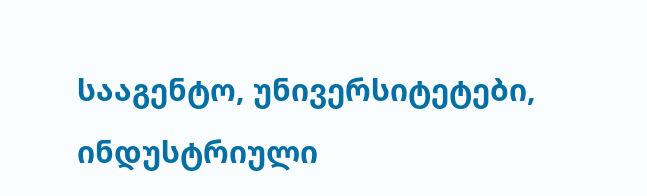სააგენტო, უნივერსიტეტები, ინდუსტრიული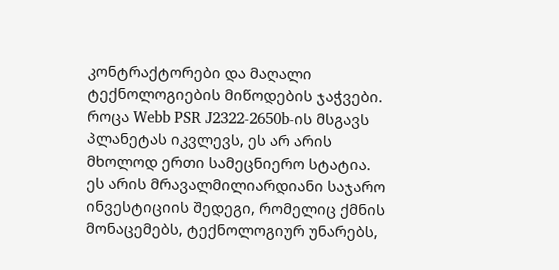კონტრაქტორები და მაღალი ტექნოლოგიების მიწოდების ჯაჭვები. როცა Webb PSR J2322-2650b-ის მსგავს პლანეტას იკვლევს, ეს არ არის მხოლოდ ერთი სამეცნიერო სტატია. ეს არის მრავალმილიარდიანი საჯარო ინვესტიციის შედეგი, რომელიც ქმნის მონაცემებს, ტექნოლოგიურ უნარებს,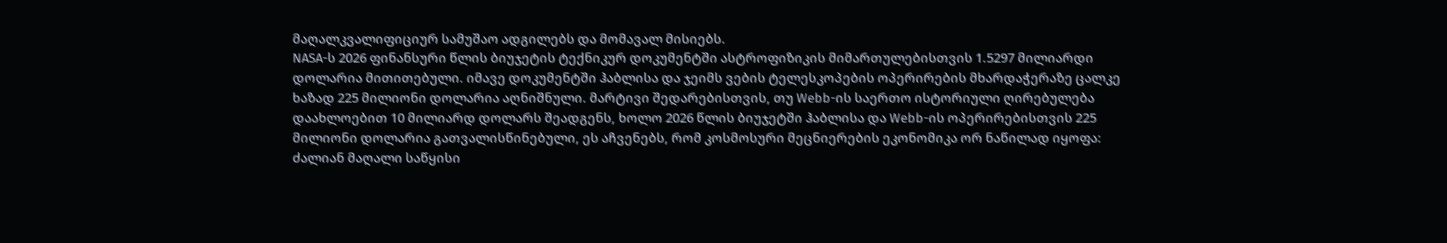მაღალკვალიფიციურ სამუშაო ადგილებს და მომავალ მისიებს.
NASA-ს 2026 ფინანსური წლის ბიუჯეტის ტექნიკურ დოკუმენტში ასტროფიზიკის მიმართულებისთვის 1.5297 მილიარდი დოლარია მითითებული. იმავე დოკუმენტში ჰაბლისა და ჯეიმს ვების ტელესკოპების ოპერირების მხარდაჭერაზე ცალკე ხაზად 225 მილიონი დოლარია აღნიშნული. მარტივი შედარებისთვის, თუ Webb-ის საერთო ისტორიული ღირებულება დაახლოებით 10 მილიარდ დოლარს შეადგენს, ხოლო 2026 წლის ბიუჯეტში ჰაბლისა და Webb-ის ოპერირებისთვის 225 მილიონი დოლარია გათვალისწინებული, ეს აჩვენებს, რომ კოსმოსური მეცნიერების ეკონომიკა ორ ნაწილად იყოფა: ძალიან მაღალი საწყისი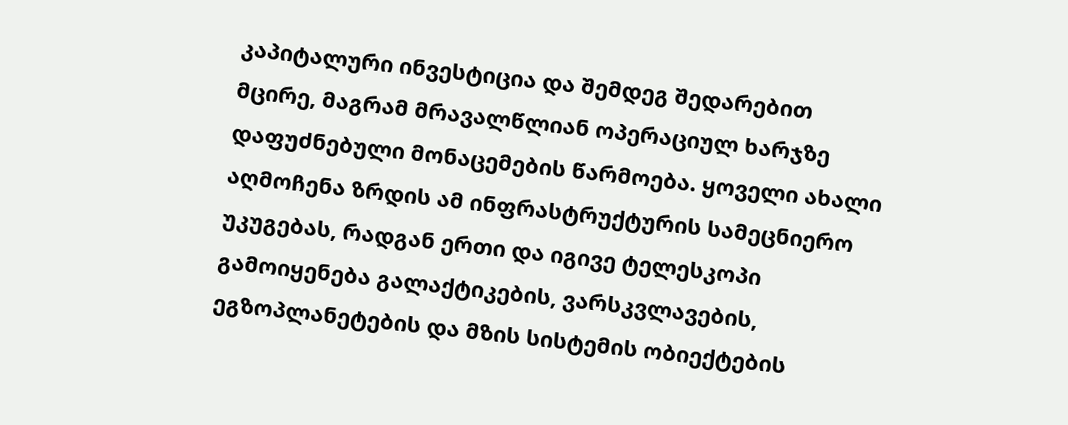კაპიტალური ინვესტიცია და შემდეგ შედარებით მცირე, მაგრამ მრავალწლიან ოპერაციულ ხარჯზე დაფუძნებული მონაცემების წარმოება. ყოველი ახალი აღმოჩენა ზრდის ამ ინფრასტრუქტურის სამეცნიერო უკუგებას, რადგან ერთი და იგივე ტელესკოპი გამოიყენება გალაქტიკების, ვარსკვლავების, ეგზოპლანეტების და მზის სისტემის ობიექტების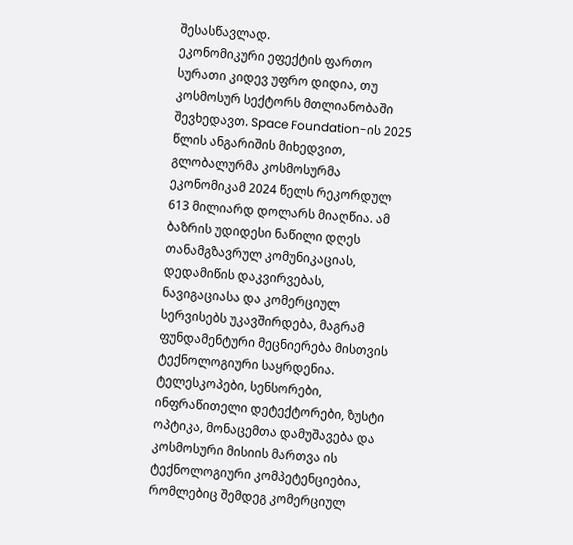შესასწავლად.
ეკონომიკური ეფექტის ფართო სურათი კიდევ უფრო დიდია, თუ კოსმოსურ სექტორს მთლიანობაში შევხედავთ. Space Foundation-ის 2025 წლის ანგარიშის მიხედვით, გლობალურმა კოსმოსურმა ეკონომიკამ 2024 წელს რეკორდულ 613 მილიარდ დოლარს მიაღწია. ამ ბაზრის უდიდესი ნაწილი დღეს თანამგზავრულ კომუნიკაციას, დედამიწის დაკვირვებას, ნავიგაციასა და კომერციულ სერვისებს უკავშირდება, მაგრამ ფუნდამენტური მეცნიერება მისთვის ტექნოლოგიური საყრდენია. ტელესკოპები, სენსორები, ინფრაწითელი დეტექტორები, ზუსტი ოპტიკა, მონაცემთა დამუშავება და კოსმოსური მისიის მართვა ის ტექნოლოგიური კომპეტენციებია, რომლებიც შემდეგ კომერციულ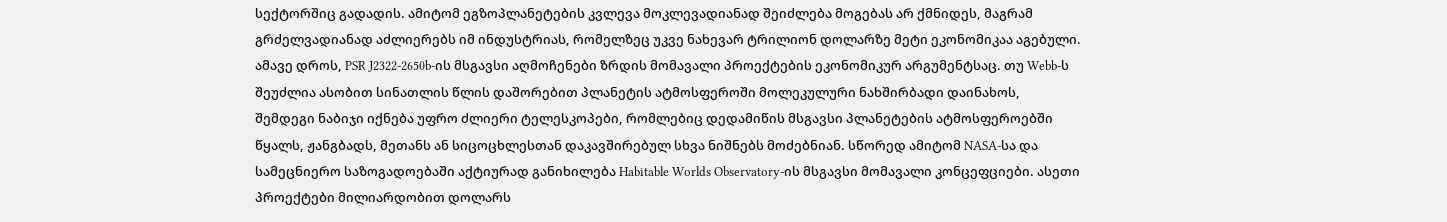სექტორშიც გადადის. ამიტომ ეგზოპლანეტების კვლევა მოკლევადიანად შეიძლება მოგებას არ ქმნიდეს, მაგრამ გრძელვადიანად აძლიერებს იმ ინდუსტრიას, რომელზეც უკვე ნახევარ ტრილიონ დოლარზე მეტი ეკონომიკაა აგებული.
ამავე დროს, PSR J2322-2650b-ის მსგავსი აღმოჩენები ზრდის მომავალი პროექტების ეკონომიკურ არგუმენტსაც. თუ Webb-ს შეუძლია ასობით სინათლის წლის დაშორებით პლანეტის ატმოსფეროში მოლეკულური ნახშირბადი დაინახოს, შემდეგი ნაბიჯი იქნება უფრო ძლიერი ტელესკოპები, რომლებიც დედამიწის მსგავსი პლანეტების ატმოსფეროებში წყალს, ჟანგბადს, მეთანს ან სიცოცხლესთან დაკავშირებულ სხვა ნიშნებს მოძებნიან. სწორედ ამიტომ NASA-სა და სამეცნიერო საზოგადოებაში აქტიურად განიხილება Habitable Worlds Observatory-ის მსგავსი მომავალი კონცეფციები. ასეთი პროექტები მილიარდობით დოლარს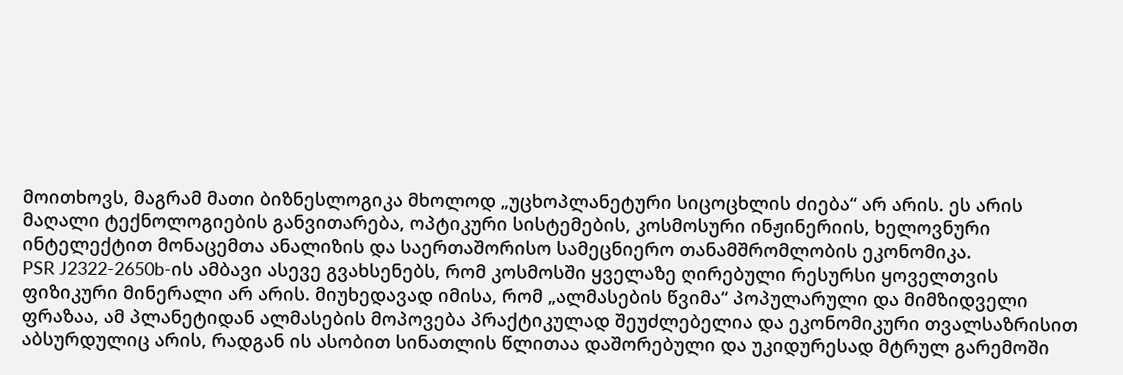მოითხოვს, მაგრამ მათი ბიზნესლოგიკა მხოლოდ „უცხოპლანეტური სიცოცხლის ძიება“ არ არის. ეს არის მაღალი ტექნოლოგიების განვითარება, ოპტიკური სისტემების, კოსმოსური ინჟინერიის, ხელოვნური ინტელექტით მონაცემთა ანალიზის და საერთაშორისო სამეცნიერო თანამშრომლობის ეკონომიკა.
PSR J2322-2650b-ის ამბავი ასევე გვახსენებს, რომ კოსმოსში ყველაზე ღირებული რესურსი ყოველთვის ფიზიკური მინერალი არ არის. მიუხედავად იმისა, რომ „ალმასების წვიმა“ პოპულარული და მიმზიდველი ფრაზაა, ამ პლანეტიდან ალმასების მოპოვება პრაქტიკულად შეუძლებელია და ეკონომიკური თვალსაზრისით აბსურდულიც არის, რადგან ის ასობით სინათლის წლითაა დაშორებული და უკიდურესად მტრულ გარემოში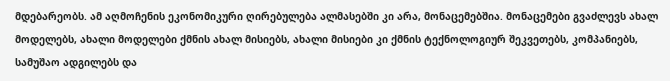მდებარეობს. ამ აღმოჩენის ეკონომიკური ღირებულება ალმასებში კი არა, მონაცემებშია. მონაცემები გვაძლევს ახალ მოდელებს, ახალი მოდელები ქმნის ახალ მისიებს, ახალი მისიები კი ქმნის ტექნოლოგიურ შეკვეთებს, კომპანიებს, სამუშაო ადგილებს და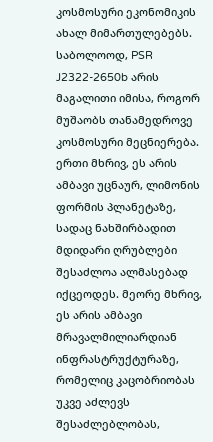კოსმოსური ეკონომიკის ახალ მიმართულებებს.
საბოლოოდ, PSR J2322-2650b არის მაგალითი იმისა, როგორ მუშაობს თანამედროვე კოსმოსური მეცნიერება. ერთი მხრივ, ეს არის ამბავი უცნაურ, ლიმონის ფორმის პლანეტაზე, სადაც ნახშირბადით მდიდარი ღრუბლები შესაძლოა ალმასებად იქცეოდეს. მეორე მხრივ, ეს არის ამბავი მრავალმილიარდიან ინფრასტრუქტურაზე, რომელიც კაცობრიობას უკვე აძლევს შესაძლებლობას,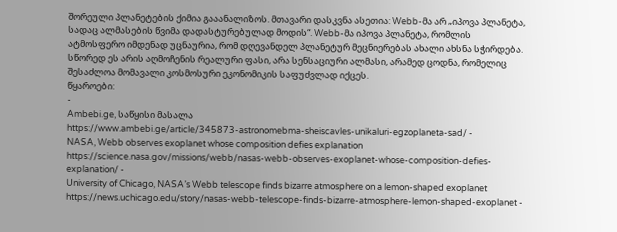შორეული პლანეტების ქიმია გააანალიზოს. მთავარი დასკვნა ასეთია: Webb-მა არ „იპოვა პლანეტა, სადაც ალმასების წვიმა დადასტურებულად მოდის“. Webb-მა იპოვა პლანეტა, რომლის ატმოსფერო იმდენად უცნაურია, რომ დღევანდელ პლანეტურ მეცნიერებას ახალი ახსნა სჭირდება. სწორედ ეს არის აღმოჩენის რეალური ფასი, არა სენსაციური ალმასი, არამედ ცოდნა, რომელიც შესაძლოა მომავალი კოსმოსური ეკონომიკის საფუძვლად იქცეს.
წყაროები:
-
Ambebi.ge, საწყისი მასალა
https://www.ambebi.ge/article/345873-astronomebma-sheiscavles-unikaluri-egzoplaneta-sad/ -
NASA, Webb observes exoplanet whose composition defies explanation
https://science.nasa.gov/missions/webb/nasas-webb-observes-exoplanet-whose-composition-defies-explanation/ -
University of Chicago, NASA’s Webb telescope finds bizarre atmosphere on a lemon-shaped exoplanet
https://news.uchicago.edu/story/nasas-webb-telescope-finds-bizarre-atmosphere-lemon-shaped-exoplanet -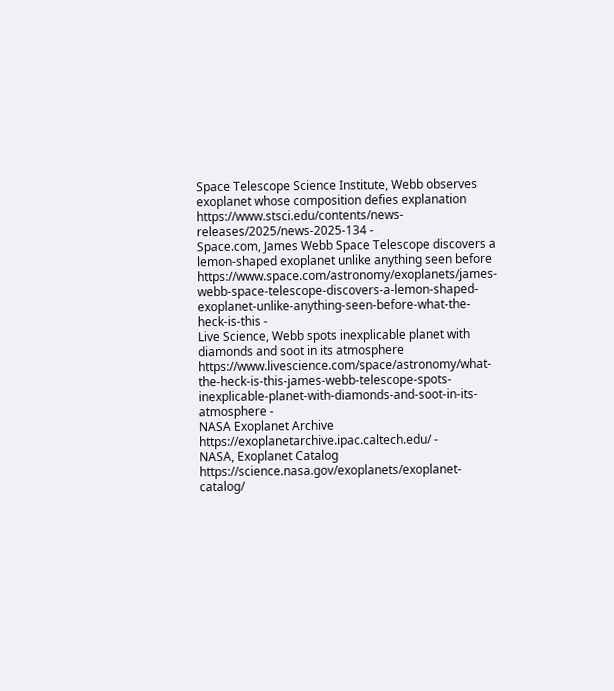Space Telescope Science Institute, Webb observes exoplanet whose composition defies explanation
https://www.stsci.edu/contents/news-releases/2025/news-2025-134 -
Space.com, James Webb Space Telescope discovers a lemon-shaped exoplanet unlike anything seen before
https://www.space.com/astronomy/exoplanets/james-webb-space-telescope-discovers-a-lemon-shaped-exoplanet-unlike-anything-seen-before-what-the-heck-is-this -
Live Science, Webb spots inexplicable planet with diamonds and soot in its atmosphere
https://www.livescience.com/space/astronomy/what-the-heck-is-this-james-webb-telescope-spots-inexplicable-planet-with-diamonds-and-soot-in-its-atmosphere -
NASA Exoplanet Archive
https://exoplanetarchive.ipac.caltech.edu/ -
NASA, Exoplanet Catalog
https://science.nasa.gov/exoplanets/exoplanet-catalog/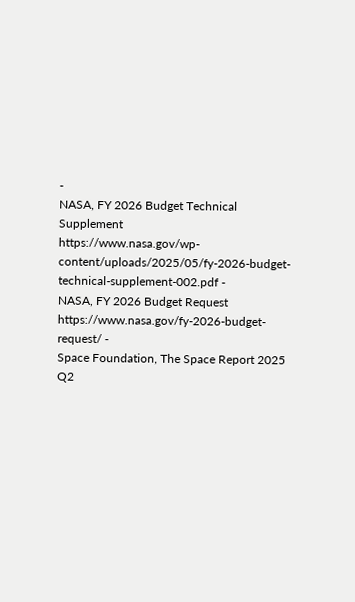-
NASA, FY 2026 Budget Technical Supplement
https://www.nasa.gov/wp-content/uploads/2025/05/fy-2026-budget-technical-supplement-002.pdf -
NASA, FY 2026 Budget Request
https://www.nasa.gov/fy-2026-budget-request/ -
Space Foundation, The Space Report 2025 Q2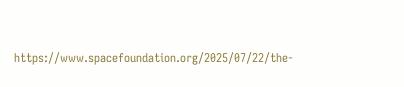https://www.spacefoundation.org/2025/07/22/the-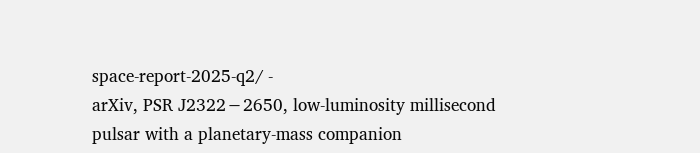space-report-2025-q2/ -
arXiv, PSR J2322−2650, low-luminosity millisecond pulsar with a planetary-mass companion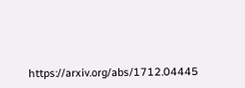https://arxiv.org/abs/1712.04445